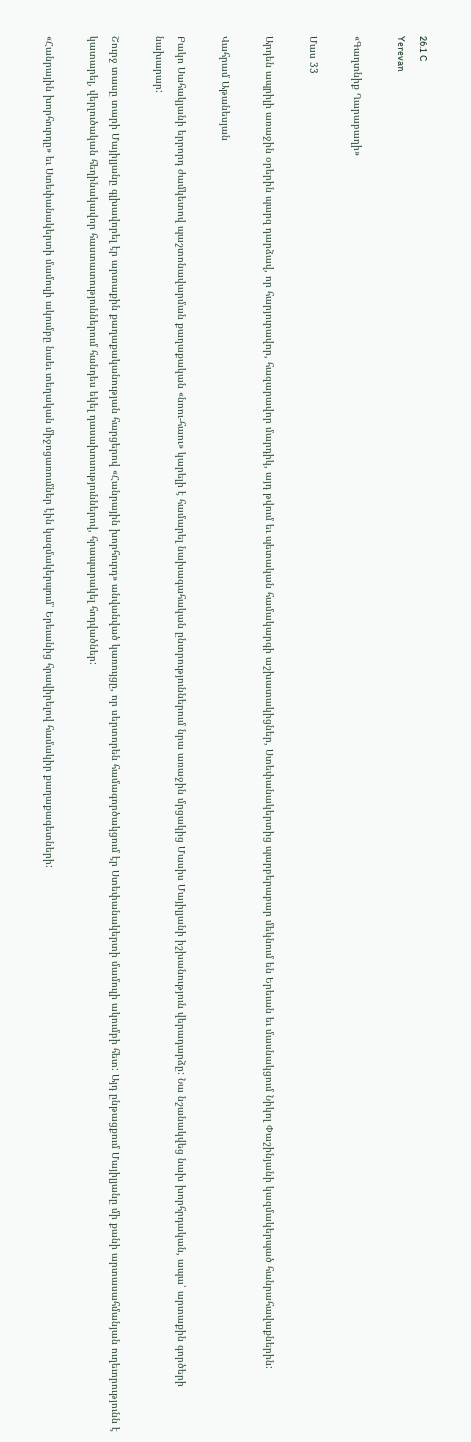26.1 C
Yerevan

«Գաղտնիք Ղարաբաղի»

Մաս 33

Արդեն ապրիլի առաջին օրերին պարզ դարձավ, որ հարյուրավոր, հազարավոր մարդիկ, այդ թվում եւ պետական համակարգի աշխատակիցներ, Ստեփանակերտից պարբերաբար մեկնում են Երեւան եւ մասնակցում Նիկոլ Փաշինյանի կազմակերպած հանրահավաքներին:

Վահրամ Աթանեսյան

Բակո Սահակյանի երրորդ ժամկետով պաշտոնավարման քաղաքական «նոու-հաու» կարելի է համարել նախագահական ընտրություններում նրա առաջին մրցակից Մասիս Մայիլյանի իշխանություն վերադարձը: Նա նշանակվեց նախ խորհրդական, ապա՝ արտաքին գործերի նախարար:

Շուրջ տասը տարի Մայիլյանը գլխավորել էր արտաքին քաղաքականության հարցերով «Հանրային խորհուրդ» անվանված կառույցը, որ սերտորեն համագործակցում էր Ստեփանակերտի մամուլի ակումբի հետ: Այդ ընթացքում Մայիլյանը մի քանի արտասահմանյան ուղեւորությունն է կատարել, վերլուծական հեղինակավոր հաստատություններում հանդես եկել դասախոսություններով, հրապարակել հոդվածներ:

«Հանրային խորհուրդը» եւ Ստեփանակերտի մամուլի ակումբը նաեւ տեղական միջոցառումներ էին կազմակերպում՝ Երեւանից հրավիրելով համակիր քաղաքագետների: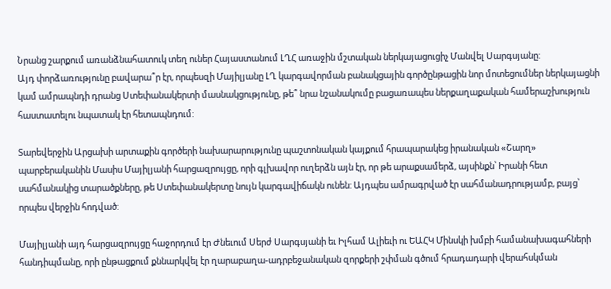Նրանց շարքում առանձնահատուկ տեղ ուներ Հայաստանում ԼՂՀ առաջին մշտական ներկայացուցիչ Մանվել Սարգսյանը:
Այդ փորձառությունը բավարա՞ր էր, որպեսզի Մայիլյանը ԼՂ կարգավորման բանակցային գործընթացին նոր մոտեցումներ ներկայացնի կամ ամրապնդի դրանց Ստեփանակերտի մասնակցությունը, թե՞ նրա նշանակումը բացառապես ներքաղաքական համերաշխություն հաստատելու նպատակ էր հետապնդում:

Տարեվերջին Արցախի արտաքին գործերի նախարարությունը պաշտոնական կայքում հրապարակեց իրանական «Շարղ» պարբերականին Մասիս Մայիլյանի հարցազրույցը, որի գլխավոր ուղերձն այն էր, որ թե արաքսամերձ, այսինքն՝ Իրանի հետ սահմանակից տարածքները, թե Ստեփանակերտը նույն կարգավիճակն ունեն: Այդպես ամրագրված էր սահմանադրությամբ, բայց՝ որպես վերջին հոդված:

Մայիլյանի այդ հարցազրույցը հաջորդում էր Ժնեւում Սերժ Սարգսյանի եւ Իլհամ Ալիեւի ու ԵԱՀԿ Մինսկի խմբի համանախագահների հանդիպմանը, որի ընթացքում քննարկվել էր ղարաբաղա-ադրբեջանական զորքերի շփման գծում հրադադարի վերահսկման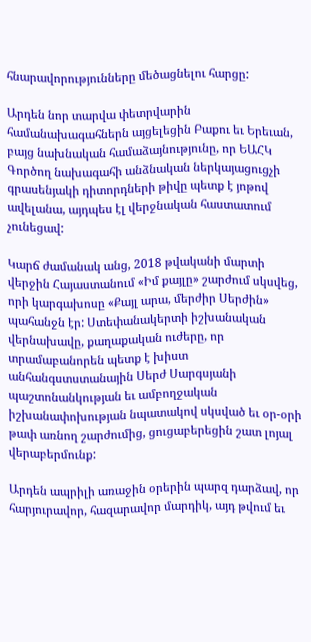հնարավորությունները մեծացնելու հարցը:

Արդեն նոր տարվա փետրվարին համանախագահներն այցելեցին Բաքու եւ Երեւան, բայց նախնական համաձայնությունը, որ ԵԱՀԿ Գործող նախագահի անձնական ներկայացուցչի գրասենյակի դիտորդների թիվը պետք է յոթով ավելանա, այդպես էլ վերջնական հաստատում չունեցավ:

Կարճ ժամանակ անց, 2018 թվականի մարտի վերջին Հայաստանում «Իմ քայլը» շարժում սկսվեց, որի կարգախոսը «Քայլ արա, մերժիր Սերժին» պահանջն էր: Ստեփանակերտի իշխանական վերնախավը, քաղաքական ուժերը, որ տրամաբանորեն պետք է խիստ անհանգստստանային Սերժ Սարգսյանի պաշտոնանկության եւ ամբողջական իշխանափոխության նպատակով սկսված եւ օր-օրի թափ առնող շարժումից, ցուցաբերեցին շատ լոյալ վերաբերմունք:

Արդեն ապրիլի առաջին օրերին պարզ դարձավ, որ հարյուրավոր, հազարավոր մարդիկ, այդ թվում եւ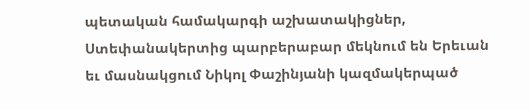պետական համակարգի աշխատակիցներ, Ստեփանակերտից պարբերաբար մեկնում են Երեւան եւ մասնակցում Նիկոլ Փաշինյանի կազմակերպած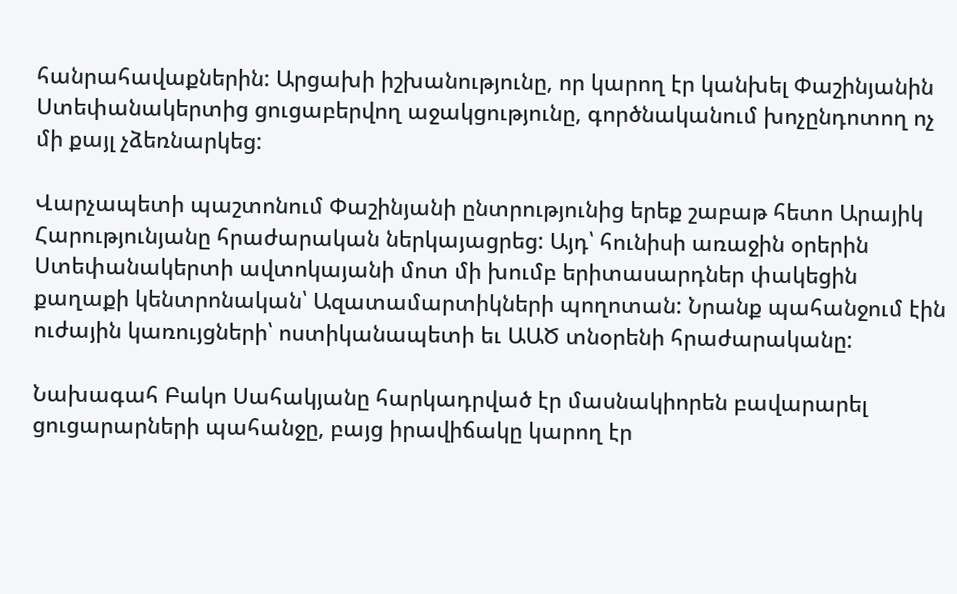հանրահավաքներին: Արցախի իշխանությունը, որ կարող էր կանխել Փաշինյանին Ստեփանակերտից ցուցաբերվող աջակցությունը, գործնականում խոչընդոտող ոչ մի քայլ չձեռնարկեց:

Վարչապետի պաշտոնում Փաշինյանի ընտրությունից երեք շաբաթ հետո Արայիկ Հարությունյանը հրաժարական ներկայացրեց: Այդ՝ հունիսի առաջին օրերին Ստեփանակերտի ավտոկայանի մոտ մի խումբ երիտասարդներ փակեցին քաղաքի կենտրոնական՝ Ազատամարտիկների պողոտան: Նրանք պահանջում էին ուժային կառույցների՝ ոստիկանապետի եւ ԱԱԾ տնօրենի հրաժարականը:

Նախագահ Բակո Սահակյանը հարկադրված էր մասնակիորեն բավարարել ցուցարարների պահանջը, բայց իրավիճակը կարող էր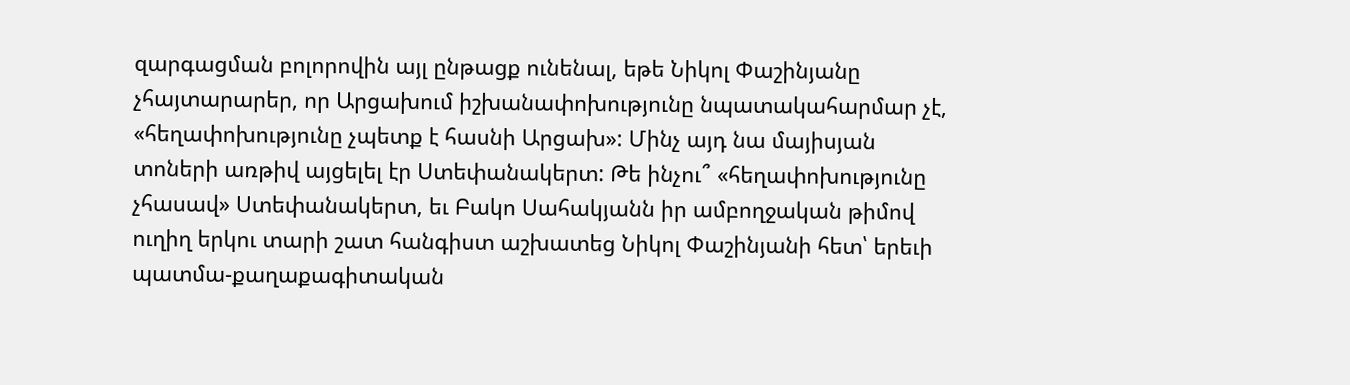զարգացման բոլորովին այլ ընթացք ունենալ, եթե Նիկոլ Փաշինյանը չհայտարարեր, որ Արցախում իշխանափոխությունը նպատակահարմար չէ, «հեղափոխությունը չպետք է հասնի Արցախ»: Մինչ այդ նա մայիսյան տոների առթիվ այցելել էր Ստեփանակերտ: Թե ինչու՞ «հեղափոխությունը չհասավ» Ստեփանակերտ, եւ Բակո Սահակյանն իր ամբողջական թիմով ուղիղ երկու տարի շատ հանգիստ աշխատեց Նիկոլ Փաշինյանի հետ՝ երեւի պատմա-քաղաքագիտական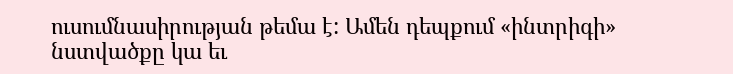ուսումնասիրության թեմա է: Ամեն դեպքում «ինտրիգի» նստվածքը կա եւ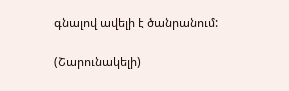գնալով ավելի է ծանրանում:

(Շարունակելի)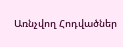Առնչվող Հոդվածներ